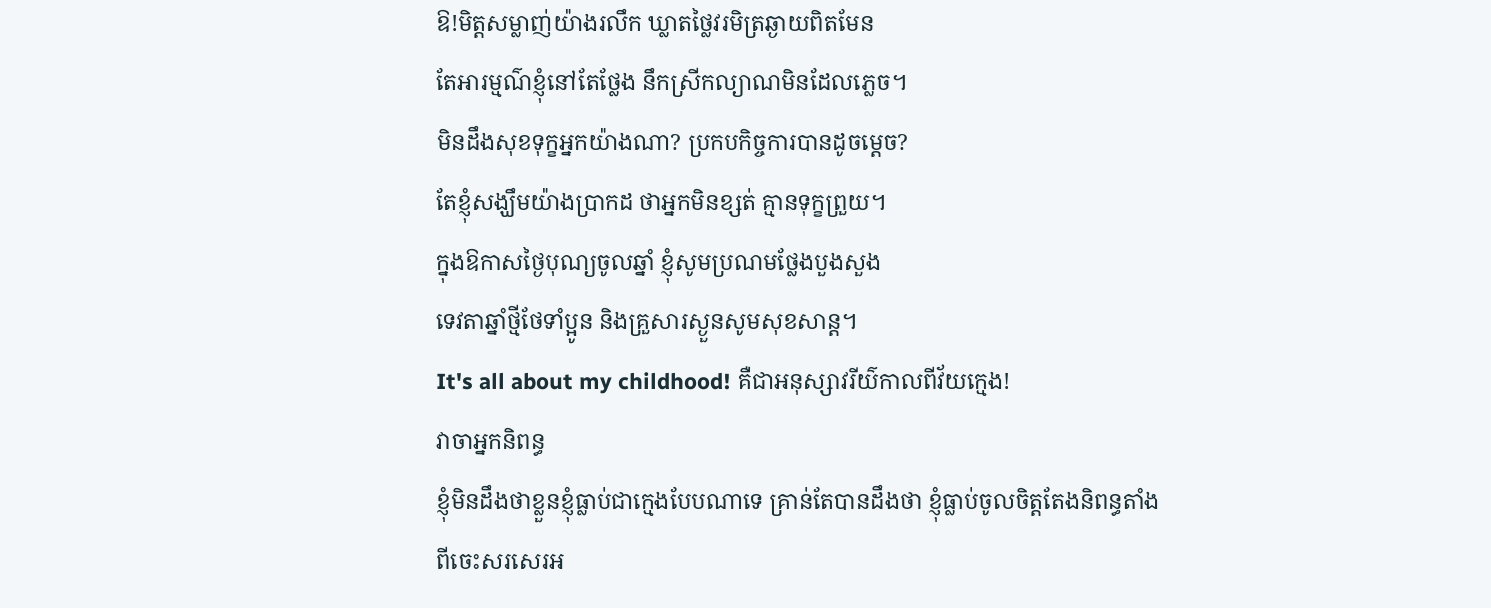ឱ!មិត្តសម្លាញ់យ៉ាងរលឹក ឃ្លាតថ្លៃវរមិត្រឆ្ងាយពិតមែន
តែអារម្មណ៌ខ្ញុំនៅតែថ្លែង នឹកស្រីកល្យាណមិនដែលភ្លេច។
មិនដឹងសុខទុក្ខអ្នកយ៉ាងណា? ប្រកបកិច្ចការបានដូចម្តេច?
តែខ្ញុំសង្ឃឹមយ៉ាងប្រាកដ ថាអ្នកមិនខ្សត់ គ្មានទុក្ខព្រួយ។
ក្នុងឱកាសថ្ងៃបុណ្យចូលឆ្នាំ ខ្ញុំសូមប្រណមថ្លែងបួងសួង
ទេវតាឆ្នាំថ្មីថែទាំប្អូន និងគ្រួសារស្ងួនសូមសុខសាន្ត។
It's all about my childhood! គឺជាអនុស្សាវរីយ៌កាលពីវ័យក្មេង!
វាចាអ្នកនិពន្ធ
ខ្ញុំមិនដឹងថាខ្លួនខ្ញុំធ្លាប់ជាក្មេងបែបណាទេ គ្រាន់តែបានដឹងថា ខ្ញុំធ្លាប់ចូលចិត្តតែងនិពន្ធតាំងពីចេះសរសេរអ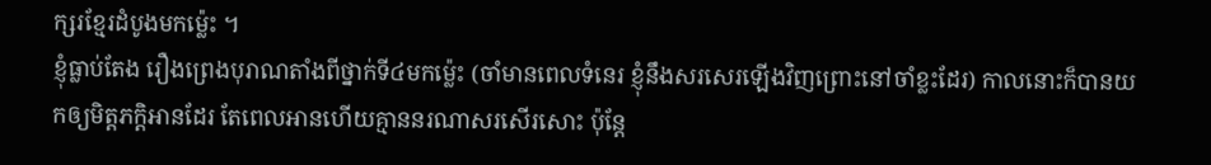ក្សរខ្មែរដំបូងមកម្ល៉េះ ។
ខ្ញុំធ្លាប់តែង រឿងព្រេងបុរាណតាំងពីថ្នាក់ទី៤មកម្ល៉េះ (ចាំមានពេលទំនេរ ខ្ញុំនឹងសរសេរឡើងវិញព្រោះនៅចាំខ្លះដែរ) កាលនោះក៏បានយកឲ្យមិត្តភក្តិអានដែរ តែពេលអានហើយគ្មាននរណាសរសើរសោះ ប៉ុន្តែ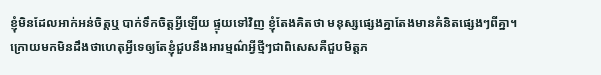ខ្ញុំមិនដែលអាក់អន់ចិត្តឬ បាក់ទឹកចិត្តអ្វីឡើយ ផ្ទុយទៅវិញ ខ្ញុំតែងគិតថា មនុស្សផ្សេងគ្នាតែងមានគំនិតផ្សេងៗពីគ្នា។
ក្រោយមកមិនដឹងថាហេតុអ្វីទេឲ្យតែខ្ញុំជួបនឹងអារម្មណ៌អ្វីថ្មីៗជាពិសេសគឺជួបមិត្តភ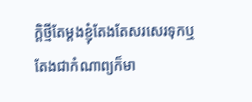ក្តិថ្មីតែម្តងខ្ញុំតែងតែសរសេរទុកឬ តែងជាកំណាព្យក៏មា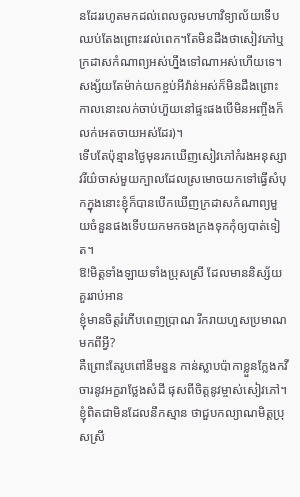នដែររហូតមកដល់ពេលចូលមហាវិទ្យាល័យទើបឈប់តែងព្រោះរវល់ពេក។តែមិនដឹងថាសៀវភៅឬក្រដាសកំណាព្យអស់ហ្នឹងទៅណាអស់ហើយទេ។ សង្ស័យតែម៉ាក់យកខ្ចប់អីវ៉ាន់អស់ក៏មិនដឹងព្រោះកាលនោះលក់ចាប់ហ៊ួយនៅផ្ទះផងបើមិនអញ្ចឹងក៏លក់អេតចាយអស់ដែរ)។
ទើបតែប៉ុន្មានថ្ងៃមុនរកឃើញសៀវភៅកំរងអនុស្សាវរីយ៌ចាស់មួយក្បាលដែលស្រមោចយកទៅធ្វើសំបុកក្នុងនោះខ្ញុំក៏បានបើកឃើញក្រដាសកំណាព្យមួយចំនួនផងទើបយកមកចងក្រងទុកកុំឲ្យបាត់ទៀត។
ឱ!មិត្តទាំងឡាយទាំងប្រុសស្រី ដែលមាននិស្ស័យគួររាប់អាន
ខ្ញុំមានចិត្តរំភើបពេញប្រាណ រីករាយហួសប្រមាណមកពីអ្វី?
គឺព្រោះតែរូបពៅនឹមនួន កាន់ស្លាបប៉ាកាខ្លួនក្លែងកវី
ចារនូវអក្ខរាថ្លែងសំដី ផុសពីចិត្តនូវម្ចាស់សៀវភៅ។
ខ្ញុំពិតជាមិនដែលនឹកស្មាន ថាជួបកល្យាណមិត្តប្រុសស្រី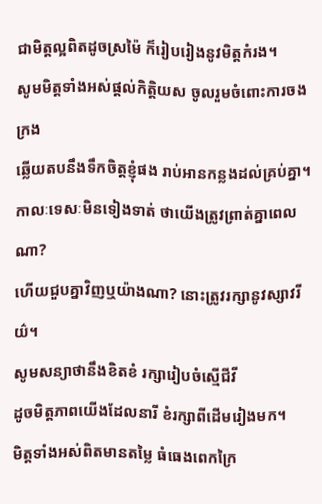ជាមិត្តល្អពិតដូចស្រម៉ៃ ក៏រៀបរៀងនូវមិត្តកំរង។
សូមមិត្តទាំងអស់ផ្តល់កិត្តិយស ចូលរួមចំពោះការចងក្រង
ឆ្លើយតបនឹងទឹកចិត្តខ្ញុំផង រាប់អានកន្លងដល់គ្រប់គ្នា។
កាលៈទេសៈមិនទៀងទាត់ ថាយើងត្រូវព្រាត់គ្នាពេលណា?
ហើយជួបគ្នាវិញឬយ៉ាងណា? នោះត្រូវរក្សានូវស្សាវរីយ៌។
សូមសន្យាថានឹងខិតខំ រក្សារៀបចំស្មើជីវី
ដូចមិត្តភាពយើងដែលនារី ខំរក្សាពីដើមរៀងមក។
មិត្តទាំងអស់ពិតមានតម្លៃ ធំធេងពេកក្រៃ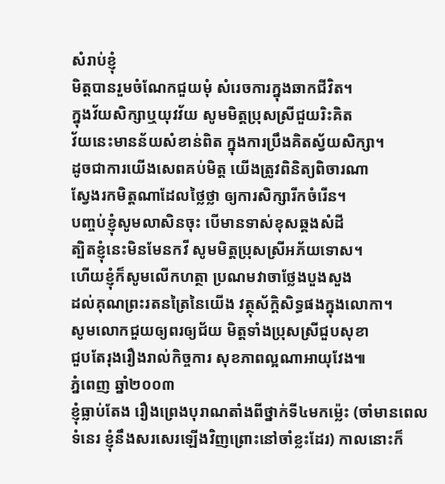សំរាប់ខ្ញុំ
មិត្តបានរួមចំណែកជួយមុំ សំរេចការក្នុងឆាកជីវិត។
ក្នុងវ័យសិក្សាឬយុវវ័យ សូមមិត្តប្រុសស្រីជួយរិះគិត
វ័យនេះមានន័យសំខាន់ពិត ក្នុងការប្រឹងគិតស្វ័យសិក្សា។
ដូចជាការយើងសេពគប់មិត្ត យើងត្រូវពិនិត្យពិចារណា
ស្វែងរកមិត្តណាដែលថ្លៃថ្លា ឲ្យការសិក្សារីកចំរើន។
បញ្ចប់ខ្ញុំសូមលាសិនចុះ បើមានទាស់ខុសឆ្គងសំដី
ត្បិតខ្ញុំនេះមិនមែនកវី សូមមិត្តប្រុសស្រីអភ័យទោស។
ហើយខ្ញុំក៏សូមលើកហត្ថា ប្រណមវាចាថ្លែងបួងសួង
ដល់គុណព្រះរតនត្រៃនៃយើង វត្ថុស័ក្តិសិទ្ធផងក្នុងលោកា។
សូមលោកជួយឲ្យពរឲ្យជ័យ មិត្តទាំងប្រុសស្រីជួបសុខា
ជួបតែរុងរឿងរាល់កិច្ចការ សុខភាពល្អណាអាយុវែង៕
ភំ្នពេញ ឆ្នាំ២០០៣
ខ្ញុំធ្លាប់តែង រឿងព្រេងបុរាណតាំងពីថ្នាក់ទី៤មកម្ល៉េះ (ចាំមានពេលទំនេរ ខ្ញុំនឹងសរសេរឡើងវិញព្រោះនៅចាំខ្លះដែរ) កាលនោះក៏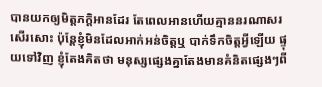បានយកឲ្យមិត្តភក្តិអានដែរ តែពេលអានហើយគ្មាននរណាសរសើរសោះ ប៉ុន្តែខ្ញុំមិនដែលអាក់អន់ចិត្តឬ បាក់ទឹកចិត្តអ្វីឡើយ ផ្ទុយទៅវិញ ខ្ញុំតែងគិតថា មនុស្សផ្សេងគ្នាតែងមានគំនិតផ្សេងៗពី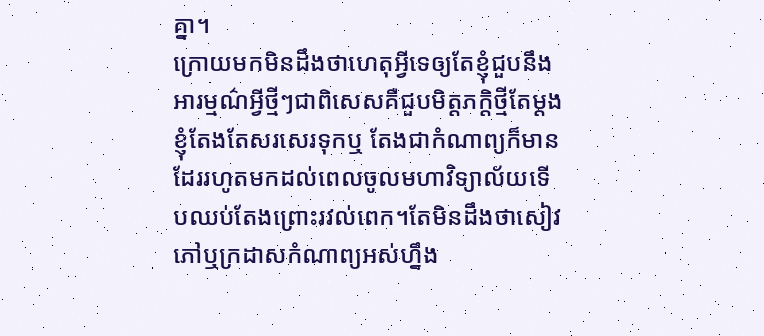គ្នា។
ក្រោយមកមិនដឹងថាហេតុអ្វីទេឲ្យតែខ្ញុំជួបនឹងអារម្មណ៌អ្វីថ្មីៗជាពិសេសគឺជួបមិត្តភក្តិថ្មីតែម្តងខ្ញុំតែងតែសរសេរទុកឬ តែងជាកំណាព្យក៏មានដែររហូតមកដល់ពេលចូលមហាវិទ្យាល័យទើបឈប់តែងព្រោះរវល់ពេក។តែមិនដឹងថាសៀវភៅឬក្រដាសកំណាព្យអស់ហ្នឹង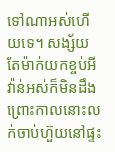ទៅណាអស់ហើយទេ។ សង្ស័យតែម៉ាក់យកខ្ចប់អីវ៉ាន់អស់ក៏មិនដឹងព្រោះកាលនោះលក់ចាប់ហ៊ួយនៅផ្ទះ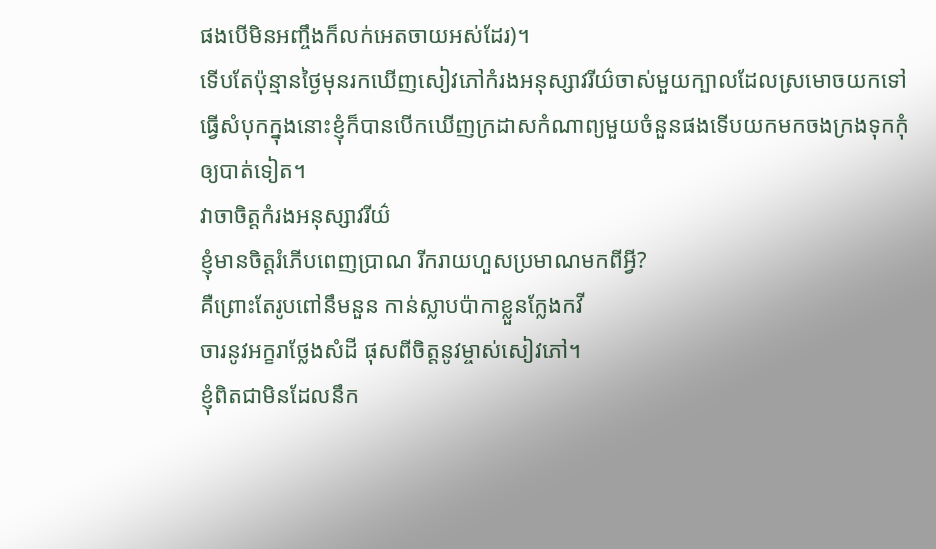ផងបើមិនអញ្ចឹងក៏លក់អេតចាយអស់ដែរ)។
ទើបតែប៉ុន្មានថ្ងៃមុនរកឃើញសៀវភៅកំរងអនុស្សាវរីយ៌ចាស់មួយក្បាលដែលស្រមោចយកទៅធ្វើសំបុកក្នុងនោះខ្ញុំក៏បានបើកឃើញក្រដាសកំណាព្យមួយចំនួនផងទើបយកមកចងក្រងទុកកុំឲ្យបាត់ទៀត។
វាចាចិត្តកំរងអនុស្សាវរីយ៌
ខ្ញុំមានចិត្តរំភើបពេញប្រាណ រីករាយហួសប្រមាណមកពីអ្វី?
គឺព្រោះតែរូបពៅនឹមនួន កាន់ស្លាបប៉ាកាខ្លួនក្លែងកវី
ចារនូវអក្ខរាថ្លែងសំដី ផុសពីចិត្តនូវម្ចាស់សៀវភៅ។
ខ្ញុំពិតជាមិនដែលនឹក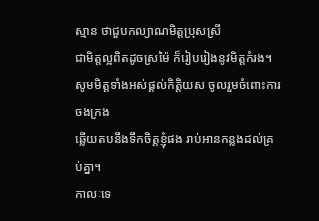ស្មាន ថាជួបកល្យាណមិត្តប្រុសស្រី
ជាមិត្តល្អពិតដូចស្រម៉ៃ ក៏រៀបរៀងនូវមិត្តកំរង។
សូមមិត្តទាំងអស់ផ្តល់កិត្តិយស ចូលរួមចំពោះការចងក្រង
ឆ្លើយតបនឹងទឹកចិត្តខ្ញុំផង រាប់អានកន្លងដល់គ្រប់គ្នា។
កាលៈទេ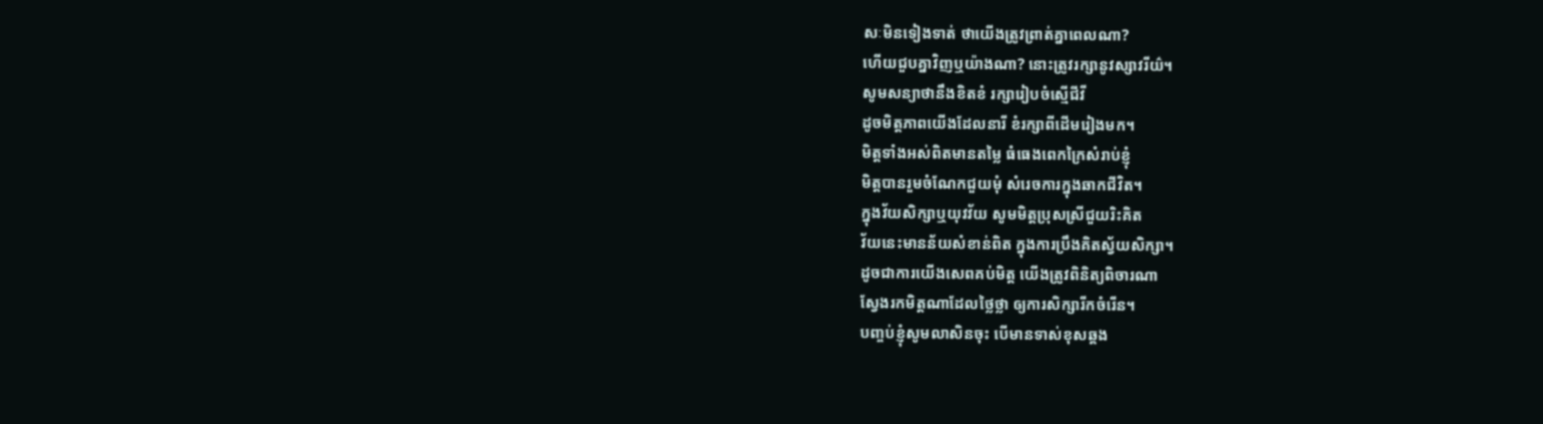សៈមិនទៀងទាត់ ថាយើងត្រូវព្រាត់គ្នាពេលណា?
ហើយជួបគ្នាវិញឬយ៉ាងណា? នោះត្រូវរក្សានូវស្សាវរីយ៌។
សូមសន្យាថានឹងខិតខំ រក្សារៀបចំស្មើជីវី
ដូចមិត្តភាពយើងដែលនារី ខំរក្សាពីដើមរៀងមក។
មិត្តទាំងអស់ពិតមានតម្លៃ ធំធេងពេកក្រៃសំរាប់ខ្ញុំ
មិត្តបានរួមចំណែកជួយមុំ សំរេចការក្នុងឆាកជីវិត។
ក្នុងវ័យសិក្សាឬយុវវ័យ សូមមិត្តប្រុសស្រីជួយរិះគិត
វ័យនេះមានន័យសំខាន់ពិត ក្នុងការប្រឹងគិតស្វ័យសិក្សា។
ដូចជាការយើងសេពគប់មិត្ត យើងត្រូវពិនិត្យពិចារណា
ស្វែងរកមិត្តណាដែលថ្លៃថ្លា ឲ្យការសិក្សារីកចំរើន។
បញ្ចប់ខ្ញុំសូមលាសិនចុះ បើមានទាស់ខុសឆ្គង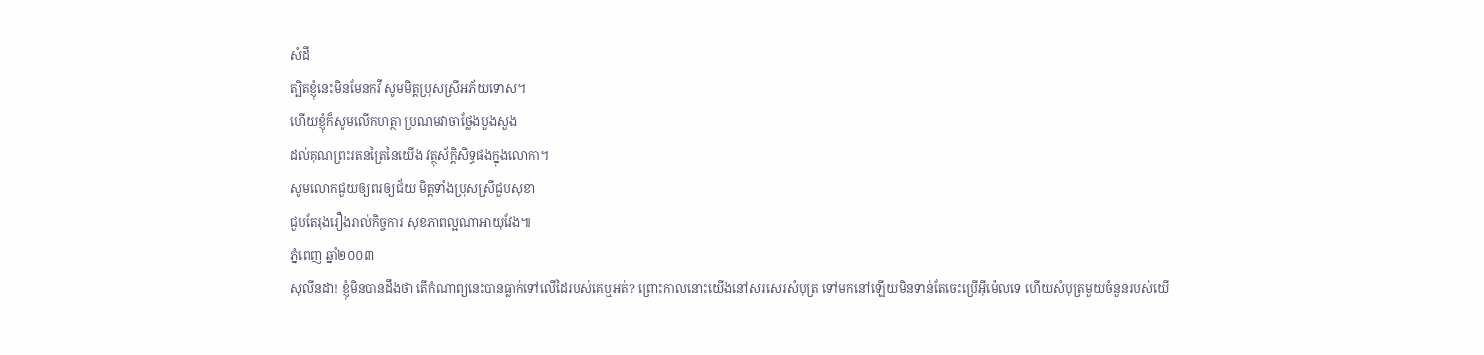សំដី
ត្បិតខ្ញុំនេះមិនមែនកវី សូមមិត្តប្រុសស្រីអភ័យទោស។
ហើយខ្ញុំក៏សូមលើកហត្ថា ប្រណមវាចាថ្លែងបួងសួង
ដល់គុណព្រះរតនត្រៃនៃយើង វត្ថុស័ក្តិសិទ្ធផងក្នុងលោកា។
សូមលោកជួយឲ្យពរឲ្យជ័យ មិត្តទាំងប្រុសស្រីជួបសុខា
ជួបតែរុងរឿងរាល់កិច្ចការ សុខភាពល្អណាអាយុវែង៕
ភំ្នពេញ ឆ្នាំ២០០៣
សុលីនដា! ខ្ញុំមិនបានដឹងថា តើកំណាព្យនេះបានធ្លាក់ទៅលើដៃរបស់គេឬអត់? ព្រោះកាលនោះយើងនៅសរសេរសំបុត្រ ទៅមកនៅឡើយមិនទាន់តែចេះប្រើអ៊ីម៉េលទេ ហើយសំបុត្រមួយចំនួនរបស់យើ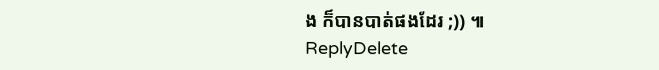ង ក៏បានបាត់ផងដែរ ;)) ៕
ReplyDelete